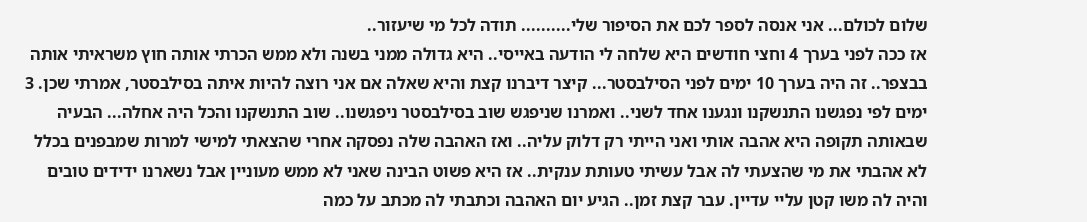שלום לכולם... אני אנסה לספר לכם את הסיפור שלי.......... תודה לכל מי שיעזור..
אז ככה לפני בערך 4 וחצי חודשים היא שלחה לי הודעה באייסי.. היא גדולה ממני בשנה ולא ממש הכרתי אותה חוץ משראיתי אותה בבצפר.. זה היה בערך 10 ימים לפני הסילבסטר... קיצר דיברנו קצת והיא שאלה אם אני רוצה להיות איתה בסילבסטר, אמרתי שכן. 3 ימים לפי נפגשנו התנשקנו ונגענו אחד לשני.. ואמרנו שניפגש שוב בסילבסטר ניפגשנו.. שוב התנשקנו והכל היה אחלה... הבעיה שבאותה תקופה היא אהבה אותי ואני הייתי רק דלוק עליה.. ואז האהבה שלה נפסקה אחרי שהצאתי למישי למרות שמבפנים בכלל לא אהבתי את מי שהצעתי לה אבל עשיתי טעותת ענקית.. אז היא פשוט הבינה שאני לא ממש מעוניין אבל נשארנו ידידים טובים והיה לה משו קטן עליי עדיין. עבר קצת זמן.. הגיע יום האהבה וכתבתי לה מכתב על כמה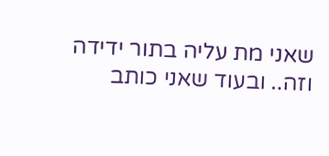שאני מת עליה בתור ידידה וזה.. ובעוד שאני כותב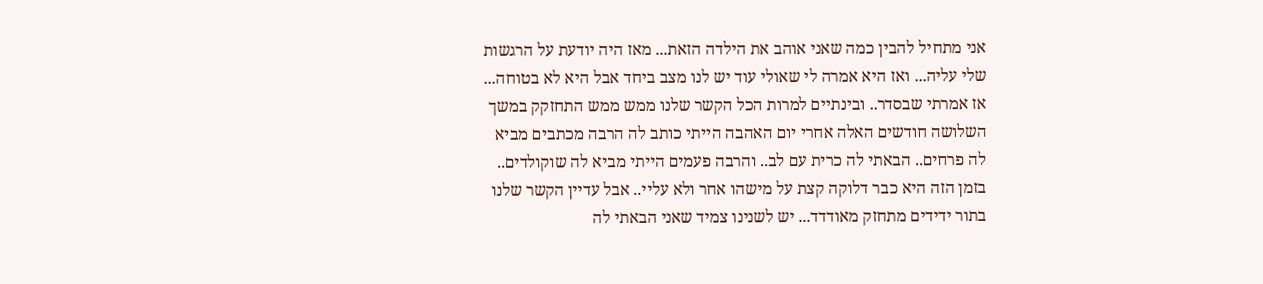אני מתחיל להבין כמה שאני אוהב את הילדה הזאת... מאז היה יודעת על הרגשות שלי עליה... ואז היא אמרה לי שאולי עוד יש לנו מצב ביחד אבל היא לא בטוחה... אז אמרתי שבסדר.. ובינתיים למרות הכל הקשר שלנו ממש ממש התחזקק במשך השלושה חודשים האלה אחרי יום האהבה הייתי כותב לה הרבה מכתבים מביא לה פרחים.. הבאתי לה כרית עם לב.. והרבה פעמים הייתי מביא לה שוקולדים.. בזמן הזה היא כבר דלוקה קצת על מישהו אחר ולא עליי.. אבל עדיין הקשר שלנו בתור ידידים מתחזק מאודדד... יש לשנינו צמיד שאני הבאתי לה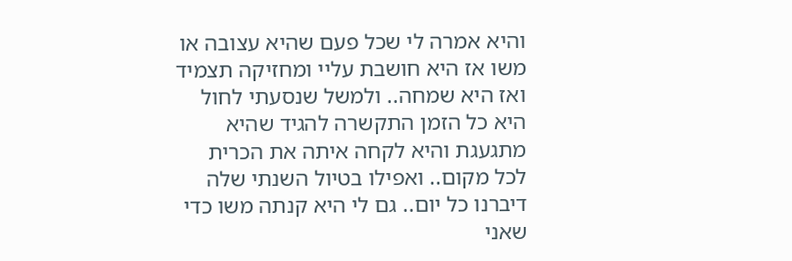והיא אמרה לי שכל פעם שהיא עצובה או משו אז היא חושבת עליי ומחזיקה תצמיד ואז היא שמחה.. ולמשל שנסעתי לחול היא כל הזמן התקשרה להגיד שהיא מתגעגת והיא לקחה איתה את הכרית לכל מקום.. ואפילו בטיול השנתי שלה דיברנו כל יום.. גם לי היא קנתה משו כדי שאני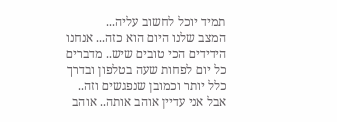תמיד יוכל לחשוב עליה...
המצב שלנו היום הוא כזה... אנחנו הידידים הכי טובים שיש.. מדברים כל יום לפחות שעה בטלפון ובדרך כלל יותר וכמובן שנפגשים וזה.. אבל אני עדיין אוהב אותה.. אוהב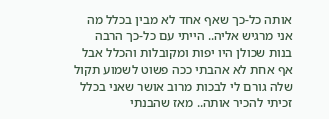אותה כל-כך שאף אחד לא מבין בכלל מה אני מרגיש אליה.. הייתי עם כל-כך הרבה בנות שכולן היו יפות ומקובלות והכלל אבל אף אחת לא אהבתי ככה פשוט לשמוע תקול שלה גורם לי לבכות מרוב אושר שאני בכלל זכיתי להכיר אותה.. מאז שהבנתי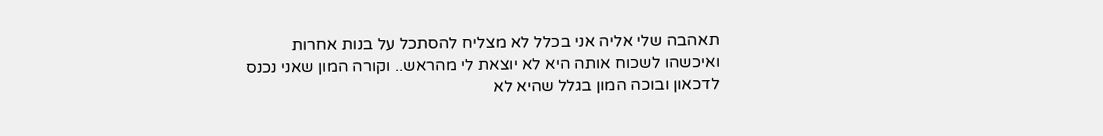תאהבה שלי אליה אני בכלל לא מצליח להסתכל על בנות אחרות ואיכשהו לשכוח אותה היא לא יוצאת לי מהראש.. וקורה המון שאני נכנס לדכאון ובוכה המון בגלל שהיא לא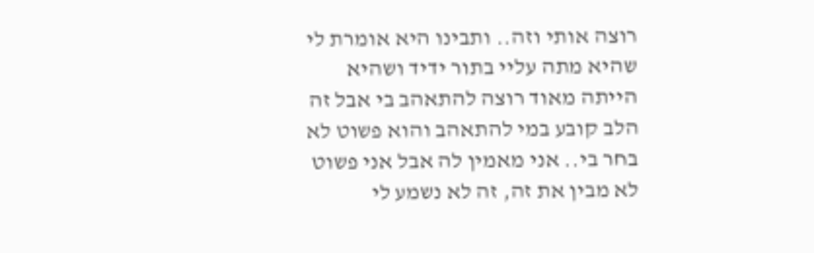רוצה אותי וזה.. ותבינו היא אומרת לי שהיא מתה עליי בתור ידיד ושהיא הייתה מאוד רוצה להתאהב בי אבל זה הלב קובע במי להתאהב והוא פשוט לא בחר בי.. אני מאמין לה אבל אני פשוט לא מבין את זה, זה לא נשמע לי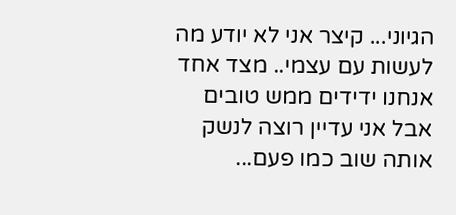הגיוני... קיצר אני לא יודע מה לעשות עם עצמי.. מצד אחד אנחנו ידידים ממש טובים אבל אני עדיין רוצה לנשק אותה שוב כמו פעם...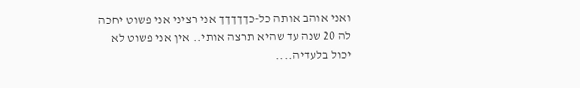ואני אוהב אותה כל-כךךךךך אני רציני אני פשוט יחכה לה 20 שנה עד שהיא תרצה אותי.. אין אני פשוט לא יכול בלעדיה....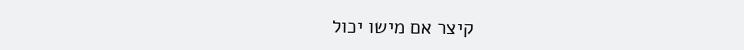קיצר אם מישו יכול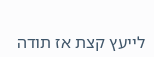לייעץ קצת אז תודה